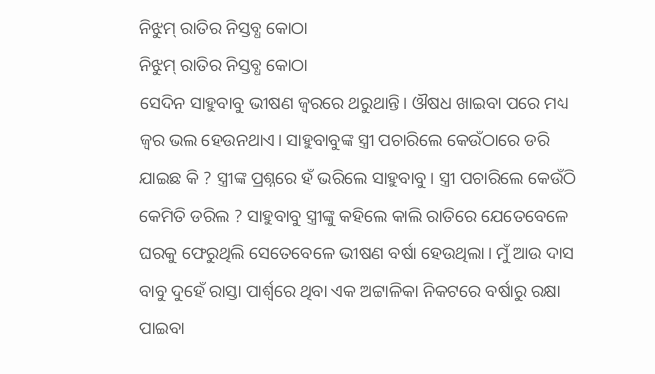ନିଝୁମ୍ ରାତିର ନିସ୍ତବ୍ଧ କୋଠା
ନିଝୁମ୍ ରାତିର ନିସ୍ତବ୍ଧ କୋଠା
ସେଦିନ ସାହୁବାବୁ ଭୀଷଣ ଜ୍ୱରରେ ଥରୁଥାନ୍ତି। ଔଷଧ ଖାଇବା ପରେ ମଧ୍ୟ ଜ୍ୱର ଭଲ ହେଉନଥାଏ। ସାହୁବାବୁଙ୍କ ସ୍ତ୍ରୀ ପଚାରିଲେ କେଉଁଠାରେ ଡରି ଯାଇଛ କି ? ସ୍ତ୍ରୀଙ୍କ ପ୍ରଶ୍ନରେ ହଁ ଭରିଲେ ସାହୁବାବୁ। ସ୍ତ୍ରୀ ପଚାରିଲେ କେଉଁଠି କେମିତି ଡରିଲ ? ସାହୁବାବୁ ସ୍ତ୍ରୀଙ୍କୁ କହିଲେ କାଲି ରାତିରେ ଯେତେବେଳେ ଘରକୁ ଫେରୁଥିଲି ସେତେବେଳେ ଭୀଷଣ ବର୍ଷା ହେଉଥିଲା। ମୁଁ ଆଉ ଦାସ ବାବୁ ଦୁହେଁ ରାସ୍ତା ପାର୍ଶ୍ବରେ ଥିବା ଏକ ଅଟ୍ଟାଳିକା ନିକଟରେ ବର୍ଷାରୁ ରକ୍ଷା ପାଇବା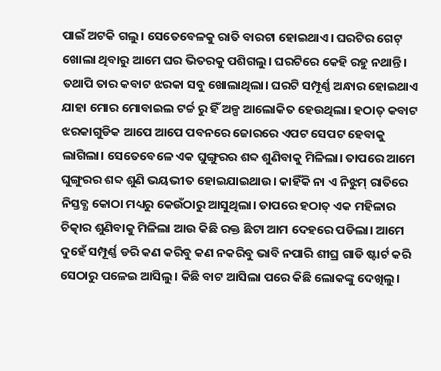ପାଇଁ ଅଟକି ଗଲୁ। ସେତେବେଳକୁ ରାତି ବାରଟା ହୋଇଥାଏ। ଘରଟିର ଗେଟ୍ ଖୋଲା ଥିବାରୁ ଆମେ ଘର ଭିତରକୁ ପଶିଗଲୁ। ଘରଟିରେ କେହି ରହୁ ନଥାନ୍ତି । ତଥାପି ତାର କବାଟ ଝରକା ସବୁ ଖୋଲାଥିଲା। ଘରଟି ସମ୍ପୂର୍ଣ୍ଣ ଅନ୍ଧାର ହୋଇଥାଏ ଯାହା ମୋର ମୋବାଇଲ ଟର୍ଚ୍ଚ ରୁ ହିଁ ଅଳ୍ପ ଆଲୋକିତ ହେଉଥିଲା। ହଠାତ୍ କବାଟ ଝରକାଗୁଡିକ ଆପେ ଆପେ ପବନରେ ଜୋରରେ ଏପଟ ସେପଟ ହେବାକୁ ଲାଗିଲା। ସେତେବେଳେ ଏକ ଘୁଙ୍ଗୁରର ଶବ୍ଦ ଶୁଣିବାକୁ ମିଳିଲା। ତାପରେ ଆମେ ଘୁଙ୍ଗୁରର ଶବ୍ଦ ଶୁଣି ଭୟଭୀତ ହୋଇଯାଇଥାଉ। କାହିଁକି ନା ଏ ନିଝୁମ୍ ରାତିରେ ନିସ୍ତବ୍ଧ କୋଠା ମଧ୍ୟରୁ କେଉଁଠାରୁ ଆସୁଥିଲା। ତାପରେ ହଠାତ୍ ଏକ ମହିଳାର ଚିତ୍କାର ଶୁଣିବାକୁ ମିଳିଲା ଆଉ କିଛି ରକ୍ତ ଛିଟା ଆମ ଦେହରେ ପଡିଲା। ଆମେ ଦୁହେଁ ସମ୍ପୂର୍ଣ୍ଣ ଡରି କଣ କରିବୁ କଣ ନକରିବୁ ଭାବି ନପାରି ଶୀଘ୍ର ଗାଡି ଷ୍ଟାର୍ଟ କରି ସେଠାରୁ ପଳେଇ ଆସିଲୁ। କିଛି ବାଟ ଆସିଲା ପରେ କିଛି ଲୋକଙ୍କୁ ଦେଖିଲୁ।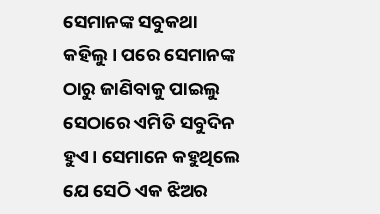ସେମାନଙ୍କ ସବୁକଥା କହିଲୁ। ପରେ ସେମାନଙ୍କ ଠାରୁ ଜାଣିବାକୁ ପାଇଲୁ ସେଠାରେ ଏମିତି ସବୁଦିନ ହୁଏ। ସେମାନେ କହୁଥିଲେ ଯେ ସେଠି ଏକ ଝିଅର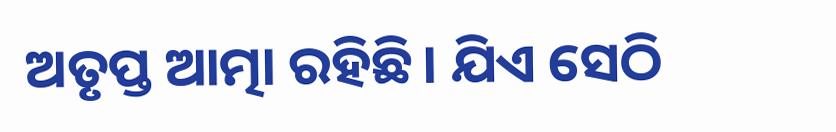ଅତୃପ୍ତ ଆତ୍ମା ରହିଛି। ଯିଏ ସେଠି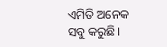ଏମିତି ଅନେକ ସବୁ କରୁଛି।